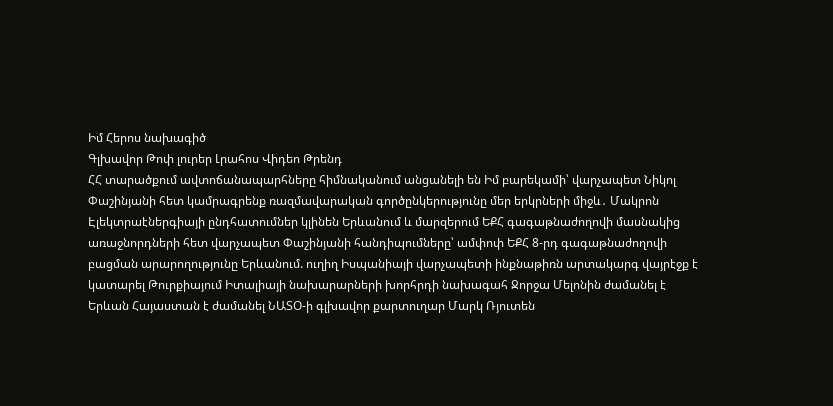Իմ Հերոս նախագիծ
Գլխավոր Թոփ լուրեր Լրահոս Վիդեո Թրենդ
ՀՀ տարածքում ավտոճանապարհները հիմնականում անցանելի են Իմ բարեկամի՝ վարչապետ Նիկոլ Փաշինյանի հետ կամրագրենք ռազմավարական գործընկերությունը մեր երկրների միջև․ Մակրոն Էլեկտրաէներգիայի ընդհատումներ կլինեն Երևանում և մարզերում ԵՔՀ գագաթնաժողովի մասնակից առաջնորդների հետ վարչապետ Փաշինյանի հանդիպումները՝ ամփոփ ԵՔՀ 8-րդ գագաթնաժողովի բացման արարողությունը Երևանում. ուղիղ Իսպանիայի վարչապետի ինքնաթիռն արտակարգ վայրէջք է կատարել Թուրքիայում Իտալիայի նախարարների խորհրդի նախագահ Ջորջա Մելոնին ժամանել է Երևան Հայաստան է ժամանել ՆԱՏՕ-ի գլխավոր քարտուղար Մարկ Ռյուտեն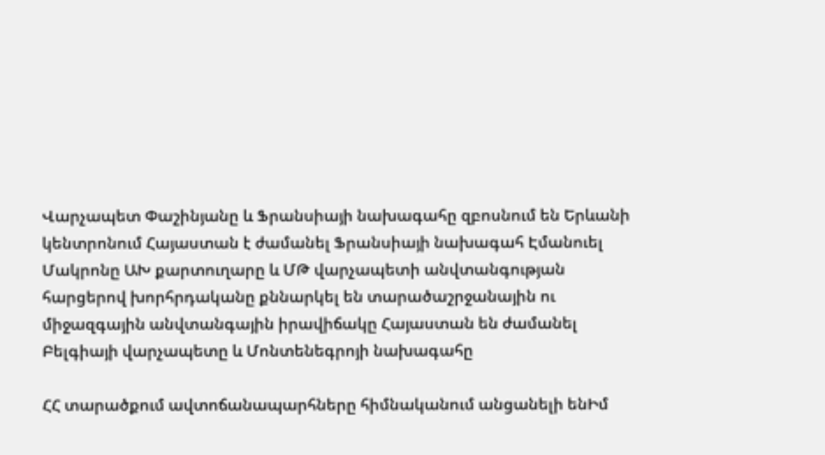Վարչապետ Փաշինյանը և Ֆրանսիայի նախագահը զբոսնում են Երևանի կենտրոնում Հայաստան է ժամանել Ֆրանսիայի նախագահ Էմանուել Մակրոնը ԱԽ քարտուղարը և ՄԹ վարչապետի անվտանգության հարցերով խորհրդականը քննարկել են տարածաշրջանային ու միջազգային անվտանգային իրավիճակը Հայաստան են ժամանել Բելգիայի վարչապետը և Մոնտենեգրոյի նախագահը

ՀՀ տարածքում ավտոճանապարհները հիմնականում անցանելի ենԻմ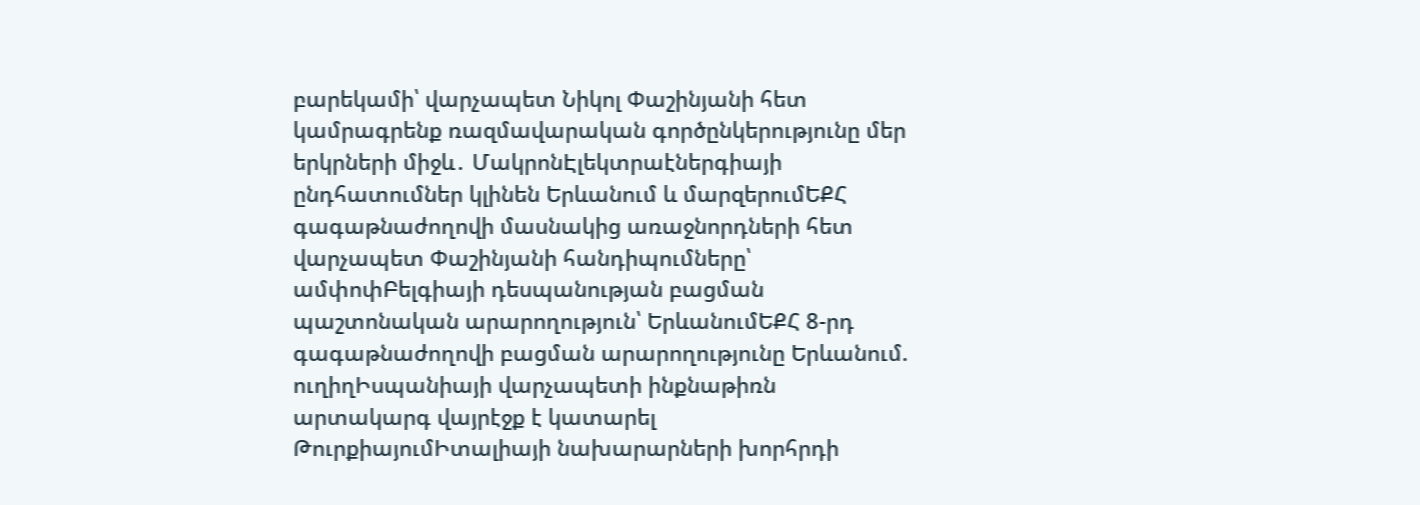բարեկամի՝ վարչապետ Նիկոլ Փաշինյանի հետ կամրագրենք ռազմավարական գործընկերությունը մեր երկրների միջև․ ՄակրոնԷլեկտրաէներգիայի ընդհատումներ կլինեն Երևանում և մարզերումԵՔՀ գագաթնաժողովի մասնակից առաջնորդների հետ վարչապետ Փաշինյանի հանդիպումները՝ ամփոփԲելգիայի դեսպանության բացման պաշտոնական արարողություն՝ ԵրևանումԵՔՀ 8-րդ գագաթնաժողովի բացման արարողությունը Երևանում. ուղիղԻսպանիայի վարչապետի ինքնաթիռն արտակարգ վայրէջք է կատարել ԹուրքիայումԻտալիայի նախարարների խորհրդի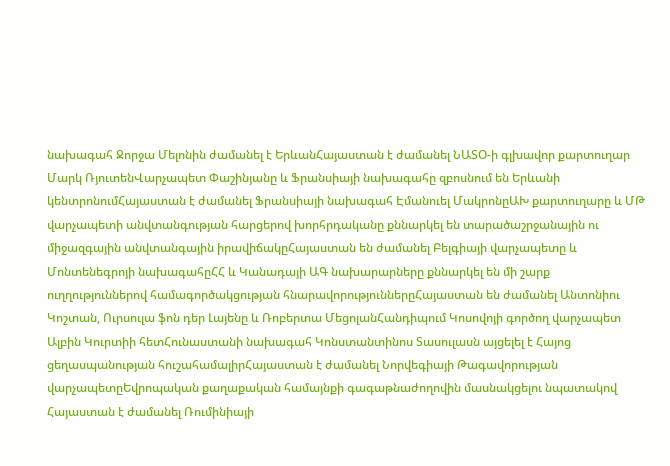նախագահ Ջորջա Մելոնին ժամանել է ԵրևանՀայաստան է ժամանել ՆԱՏՕ-ի գլխավոր քարտուղար Մարկ ՌյուտենՎարչապետ Փաշինյանը և Ֆրանսիայի նախագահը զբոսնում են Երևանի կենտրոնումՀայաստան է ժամանել Ֆրանսիայի նախագահ Էմանուել ՄակրոնըԱԽ քարտուղարը և ՄԹ վարչապետի անվտանգության հարցերով խորհրդականը քննարկել են տարածաշրջանային ու միջազգային անվտանգային իրավիճակըՀայաստան են ժամանել Բելգիայի վարչապետը և Մոնտենեգրոյի նախագահըՀՀ և Կանադայի ԱԳ նախարարները քննարկել են մի շարք ուղղություններով համագործակցության հնարավորություններըՀայաստան են ժամանել Անտոնիու Կոշտան, Ուրսուլա ֆոն դեր Լայենը և Ռոբերտա ՄեցոլանՀանդիպում Կոսովոյի գործող վարչապետ Ալբին Կուրտիի հետՀունաստանի նախագահ Կոնստանտինոս Տասուլասն այցելել է Հայոց ցեղասպանության հուշահամալիրՀայաստան է ժամանել Նորվեգիայի Թագավորության վարչապետըԵվրոպական քաղաքական համայնքի գագաթնաժողովին մասնակցելու նպատակով Հայաստան է ժամանել Ռումինիայի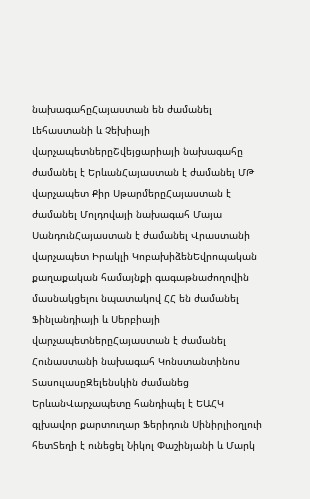նախագահըՀայաստան են ժամանել Լեհաստանի և Չեխիայի վարչապետներըՇվեյցարիայի նախագահը ժամանել է ԵրևանՀայաստան է ժամանել ՄԹ վարչապետ Քիր ՍթարմերըՀայաստան է ժամանել Մոլդովայի նախագահ Մայա ՍանդունՀայաստան է ժամանել Վրաստանի վարչապետ Իրակլի ԿոբախիձենԵվրոպական քաղաքական համայնքի գագաթնաժողովին մասնակցելու նպատակով ՀՀ են ժամանել Ֆինլանդիայի և Սերբիայի վարչապետներըՀայաստան է ժամանել Հունաստանի նախագահ Կոնստանտինոս ՏասուլասըԶելենսկին ժամանեց ԵրևանՎարչապետը հանդիպել է ԵԱՀԿ գլխավոր քարտուղար Ֆերիդուն Սինիրլիօղլուի հետՏեղի է ունեցել Նիկոլ Փաշինյանի և Մարկ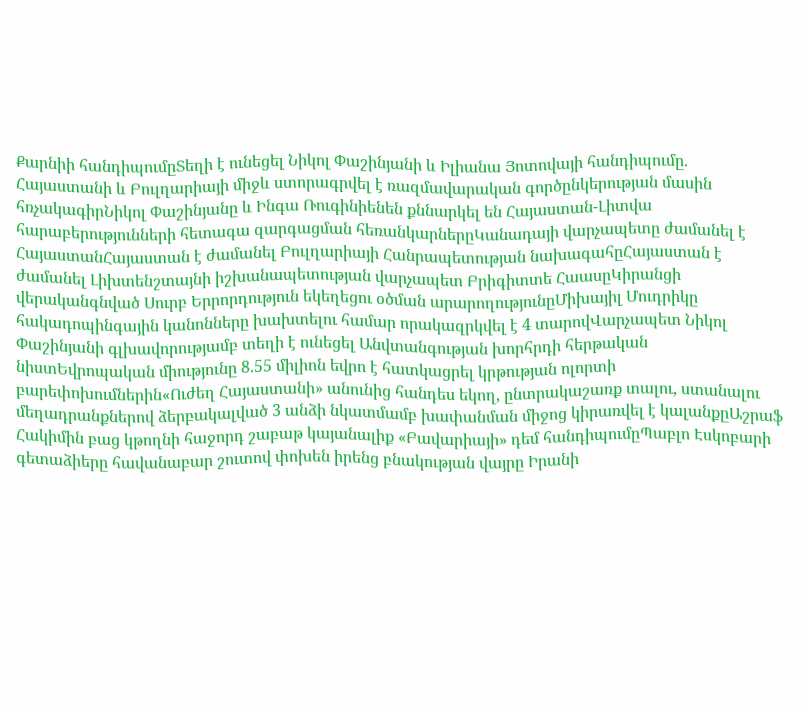Քարնիի հանդիպումըՏեղի է ունեցել Նիկոլ Փաշինյանի և Իլիանա Յոտովայի հանդիպումը. Հայաստանի և Բուլղարիայի միջև ստորագրվել է ռազմավարական գործընկերության մասին հռչակագիրՆիկոլ Փաշինյանը և Ինգա Ռուգինիենեն քննարկել են Հայաստան-Լիտվա հարաբերությունների հետագա զարգացման հեռանկարներըԿանադայի վարչապետը ժամանել է ՀայաստանՀայաստան է ժամանել Բուլղարիայի Հանրապետության նախագահըՀայաստան է ժամանել Լիխտենշտայնի իշխանապետության վարչապետ Բրիգիտտե ՀաասըԿիրանցի վերականգնված Սուրբ Երրորդություն եկեղեցու օծման արարողությունըՄիխայիլ Մուդրիկը հակադոպինգային կանոնները խախտելու համար որակազրկվել է 4 տարովՎարչապետ Նիկոլ Փաշինյանի գլխավորությամբ տեղի է ունեցել Անվտանգության խորհրդի հերթական նիստԵվրոպական միությունը 8.55 միլիոն եվրո է հատկացրել կրթության ոլորտի բարեփոխումներին«Ուժեղ Հայաստանի» անունից հանդես եկող, ընտրակաշառք տալու, ստանալու մեղադրանքներով ձերբակալված 3 անձի նկատմամբ խափանման միջոց կիրառվել է կալանքըԱշրաֆ Հակիմին բաց կթողնի հաջորդ շաբաթ կայանալիք «Բավարիայի» դեմ հանդիպումըՊաբլո Էսկոբարի գետաձիերը հավանաբար շուտով փոխեն իրենց բնակության վայրը Իրանի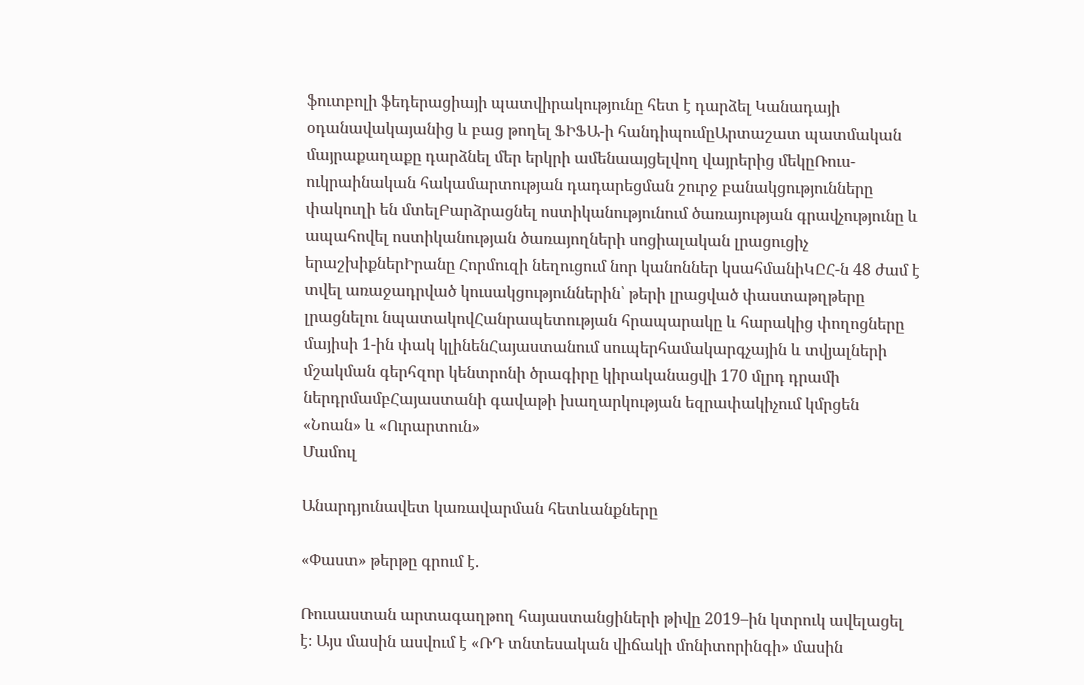ֆուտբոլի ֆեդերացիայի պատվիրակությունը հետ է դարձել Կանադայի օդանավակայանից և բաց թողել ՖԻՖԱ-ի հանդիպումըԱրտաշատ պատմական մայրաքաղաքը դարձնել մեր երկրի ամենաայցելվող վայրերից մեկըՌուս-ուկրաինական հակամարտության դադարեցման շուրջ բանակցությունները փակուղի են մտելԲարձրացնել ոստիկանությունում ծառայության գրավչությունը և ապահովել ոստիկանության ծառայողների սոցիալական լրացուցիչ երաշխիքներԻրանը Հորմուզի նեղուցում նոր կանոններ կսահմանիԿԸՀ-ն 48 ժամ է տվել առաջադրված կուսակցություններին՝ թերի լրացված փաստաթղթերը լրացնելու նպատակովՀանրապետության հրապարակը և հարակից փողոցները մայիսի 1-ին փակ կլինենՀայաստանում սուպերհամակարգչային և տվյալների մշակման գերհզոր կենտրոնի ծրագիրը կիրականացվի 170 մլրդ դրամի ներդրմամբՀայաստանի գավաթի խաղարկության եզրափակիչում կմրցեն «Նոան» և «Ուրարտուն»
Մամուլ

Անարդյունավետ կառավարման հետևանքները

«Փաստ» թերթը գրում է.

Ռուսաստան արտագաղթող հայաստանցիների թիվը 2019–ին կտրուկ ավելացել է։ Այս մասին ասվում է «ՌԴ տնտեսական վիճակի մոնիտորինգի» մասին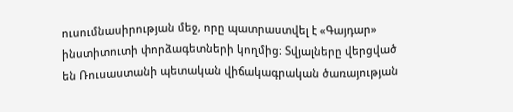ուսումնասիրության մեջ, որը պատրաստվել է «Գայդար» ինստիտուտի փորձագետների կողմից։ Տվյալները վերցված են Ռուսաստանի պետական վիճակագրական ծառայության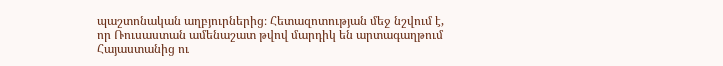պաշտոնական աղբյուրներից։ Հետազոտության մեջ նշվում է, որ Ռուսաստան ամենաշատ թվով մարդիկ են արտագաղթում Հայաստանից ու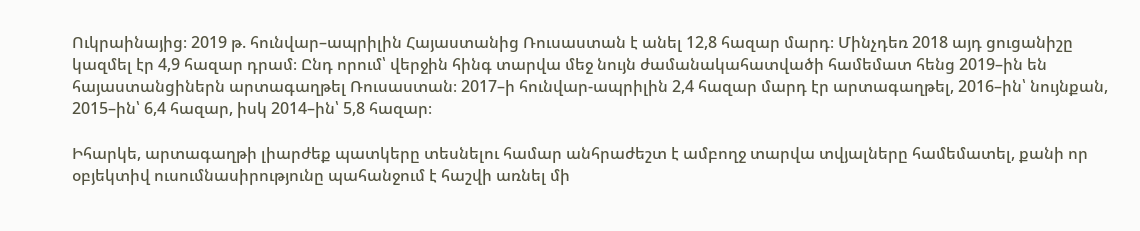Ուկրաինայից։ 2019 թ. հունվար–ապրիլին Հայաստանից Ռուսաստան է անել 12,8 հազար մարդ։ Մինչդեռ 2018 այդ ցուցանիշը կազմել էր 4,9 հազար դրամ։ Ընդ որում՝ վերջին հինգ տարվա մեջ նույն ժամանակահատվածի համեմատ հենց 2019–ին են հայաստանցիներն արտագաղթել Ռուսաստան։ 2017–ի հունվար-ապրիլին 2,4 հազար մարդ էր արտագաղթել, 2016–ին՝ նույնքան, 2015–ին՝ 6,4 հազար, իսկ 2014–ին՝ 5,8 հազար։

Իհարկե, արտագաղթի լիարժեք պատկերը տեսնելու համար անհրաժեշտ է ամբողջ տարվա տվյալները համեմատել, քանի որ օբյեկտիվ ուսումնասիրությունը պահանջում է հաշվի առնել մի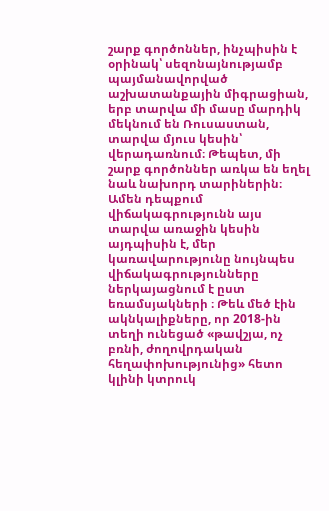շարք գործոններ, ինչպիսին է օրինակ՝ սեզոնայնությամբ պայմանավորված աշխատանքային միգրացիան, երբ տարվա մի մասը մարդիկ մեկնում են Ռուսաստան, տարվա մյուս կեսին՝ վերադառնում։ Թեպետ, մի շարք գործոններ առկա են եղել նաև նախորդ տարիներին։ Ամեն դեպքում վիճակագրությունն այս տարվա առաջին կեսին այդպիսին է, մեր կառավարությունը նույնպես վիճակագրությունները ներկայացնում է ըստ եռամսյակների ։ Թեև մեծ էին ակնկալիքները, որ 2018-ին տեղի ունեցած «թավշյա, ոչ բռնի, ժողովրդական հեղափոխությունից» հետո կլինի կտրուկ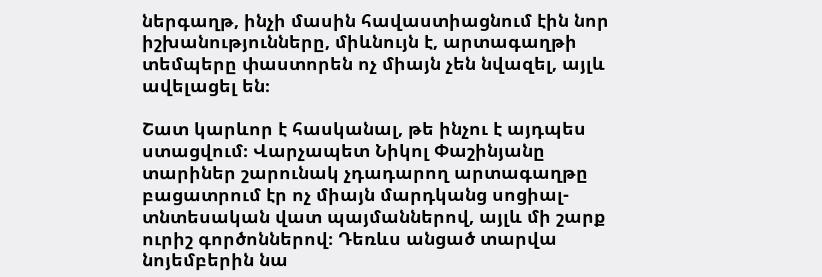ներգաղթ, ինչի մասին հավաստիացնում էին նոր իշխանությունները, միևնույն է, արտագաղթի տեմպերը փաստորեն ոչ միայն չեն նվազել, այլև ավելացել են։

Շատ կարևոր է հասկանալ, թե ինչու է այդպես ստացվում։ Վարչապետ Նիկոլ Փաշինյանը տարիներ շարունակ չդադարող արտագաղթը բացատրում էր ոչ միայն մարդկանց սոցիալ-տնտեսական վատ պայմաններով, այլև մի շարք ուրիշ գործոններով։ Դեռևս անցած տարվա նոյեմբերին նա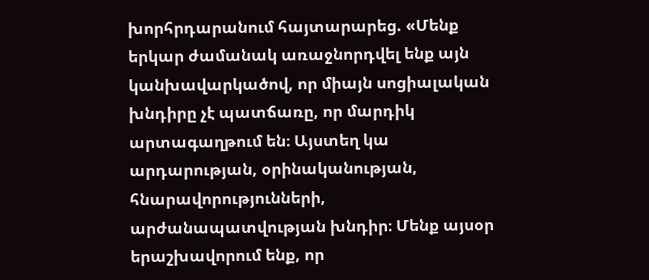խորհրդարանում հայտարարեց. «Մենք երկար ժամանակ առաջնորդվել ենք այն կանխավարկածով, որ միայն սոցիալական խնդիրը չէ պատճառը, որ մարդիկ արտագաղթում են։ Այստեղ կա արդարության, օրինականության, հնարավորությունների, արժանապատվության խնդիր։ Մենք այսօր երաշխավորում ենք, որ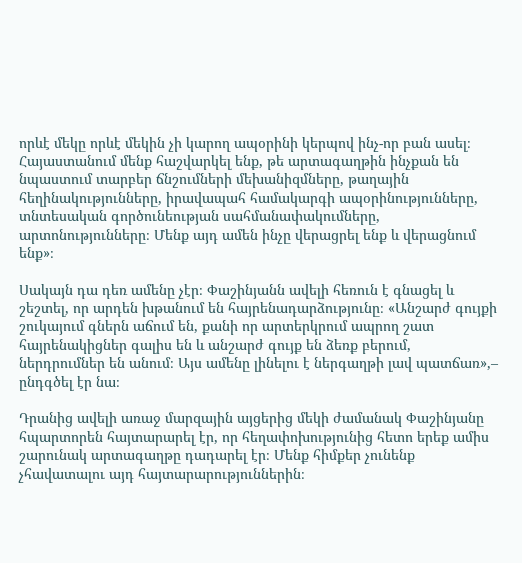որևէ մեկը որևէ մեկին չի կարող ապօրինի կերպով ինչ-որ բան ասել։ Հայաստանում մենք հաշվարկել ենք, թե արտագաղթին ինչքան են նպաստում տարբեր ճնշումների մեխանիզմները, թաղային հեղինակությունները, իրավապահ համակարգի ապօրինությունները, տնտեսական գործունեության սահմանափակումները, արտոնությունները։ Մենք այդ ամեն ինչը վերացրել ենք և վերացնում ենք»։

Սակայն դա դեռ ամենը չէր։ Փաշինյանն ավելի հեռուն է գնացել և շեշտել, որ արդեն խթանում են հայրենադարձությունը։ «Անշարժ գույքի շուկայում գներն աճում են, քանի որ արտերկրում ապրող շատ հայրենակիցներ գալիս են և անշարժ գույք են ձեռք բերում, ներդրումներ են անում։ Այս ամենը լինելու է ներգաղթի լավ պատճառ»,– ընդգծել էր նա։

Դրանից ավելի առաջ մարզային այցերից մեկի ժամանակ Փաշինյանը հպարտորեն հայտարարել էր, որ հեղափոխությունից հետո երեք ամիս շարունակ արտագաղթը դադարել էր։ Մենք հիմքեր չունենք չհավատալու այդ հայտարարություններին։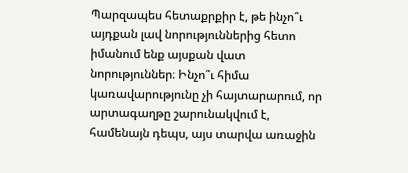Պարզապես հետաքրքիր է, թե ինչո՞ւ այդքան լավ նորություններից հետո իմանում ենք այսքան վատ նորություններ։ Ինչո՞ւ հիմա կառավարությունը չի հայտարարում, որ արտագաղթը շարունակվում է, համենայն դեպս, այս տարվա առաջին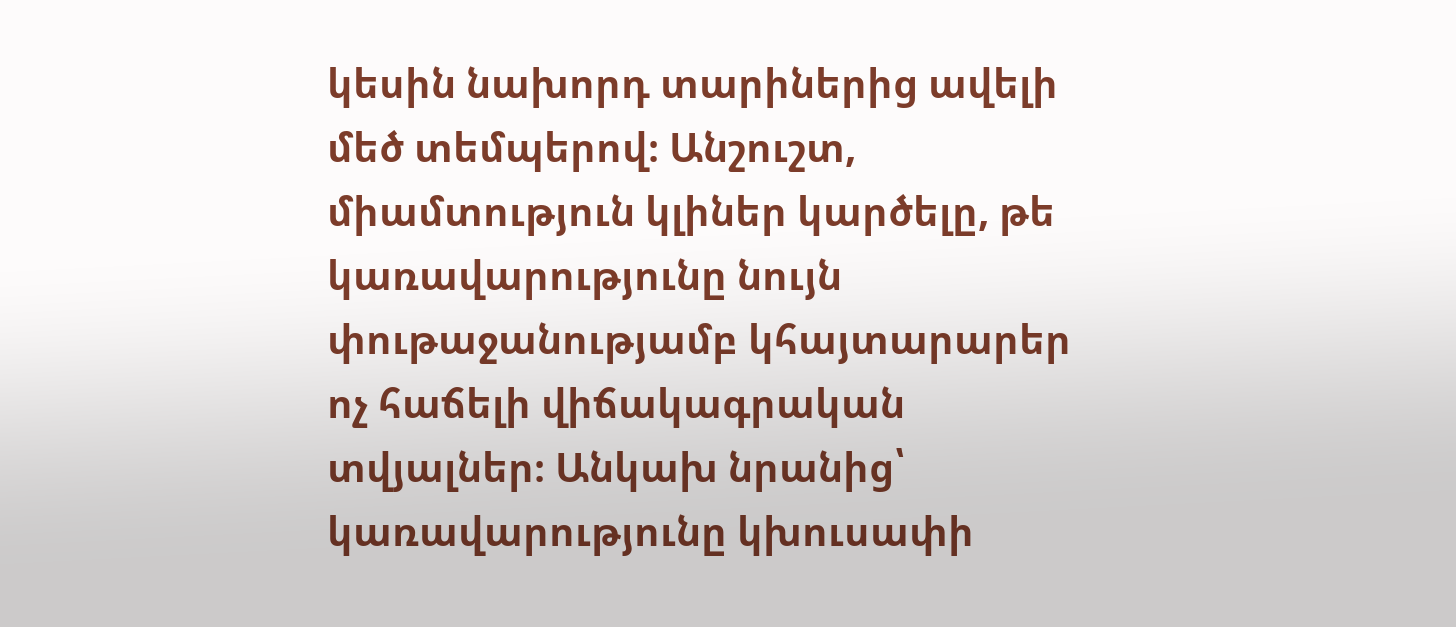կեսին նախորդ տարիներից ավելի մեծ տեմպերով։ Անշուշտ, միամտություն կլիներ կարծելը, թե կառավարությունը նույն փութաջանությամբ կհայտարարեր ոչ հաճելի վիճակագրական տվյալներ։ Անկախ նրանից՝ կառավարությունը կխուսափի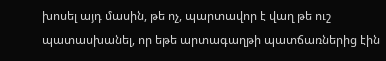խոսել այդ մասին, թե ոչ, պարտավոր է վաղ թե ուշ պատասխանել, որ եթե արտագաղթի պատճառներից էին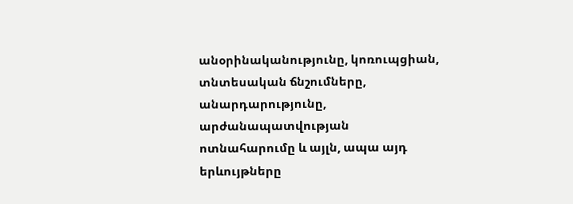անօրինականությունը, կոռուպցիան, տնտեսական ճնշումները, անարդարությունը, արժանապատվության ոտնահարումը և այլն, ապա այդ երևույթները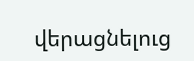վերացնելուց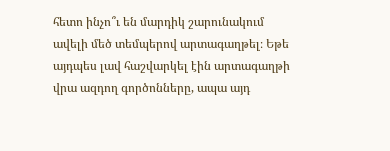հետո ինչո՞ւ են մարդիկ շարունակում ավելի մեծ տեմպերով արտագաղթել։ Եթե այդպես լավ հաշվարկել էին արտագաղթի վրա ազդող գործոնները, ապա այդ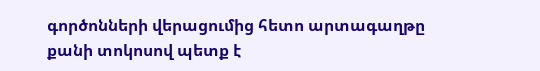գործոնների վերացումից հետո արտագաղթը քանի տոկոսով պետք է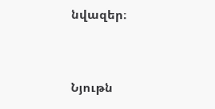նվազեր։


Նյութն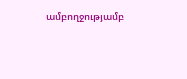ամբողջությամբ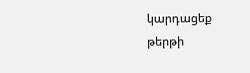կարդացեք թերթի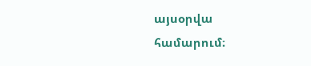այսօրվա համարում։